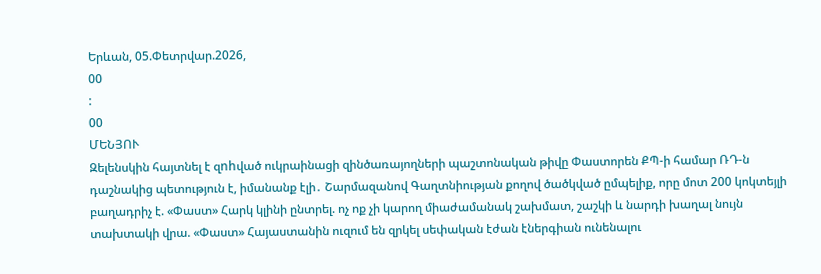Երևան, 05.Փետրվար.2026,
00
:
00
ՄԵՆՅՈՒ
Զելենսկին հայտնել է զnhված ուկրաինացի զինծառայողների պաշտոնական թիվը Փաստորեն ՔՊ-ի համար ՌԴ-ն դաշնակից պետություն է, իմանանք էլի․ Շարմազանով Գաղտնիության քողով ծածկված ըմպելիք, որը մոտ 200 կոկտեյլի բաղադրիչ է. «Փաստ» Հարկ կլինի ընտրել. ոչ ոք չի կարող միաժամանակ շախմատ, շաշկի և նարդի խաղալ նույն տախտակի վրա. «Փաստ» Հայաստանին ուզում են զրկել սեփական էժան էներգիան ունենալու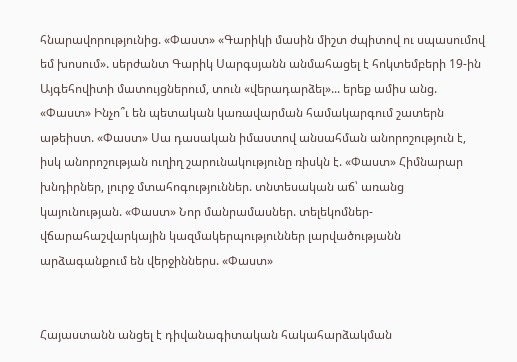հնարավորությունից. «Փաստ» «Գարիկի մասին միշտ ժպիտով ու սպասումով եմ խոսում». սերժանտ Գարիկ Սարգսյանն անմահացել է հոկտեմբերի 19-ին Այգեհովիտի մատույցներում, տուն «վերադարձել»... երեք ամիս անց. «Փաստ» Ինչո՞ւ են պետական կառավարման համակարգում շատերն աթեիստ. «Փաստ» Սա դասական իմաստով անսահման անորոշություն է, իսկ անորոշության ուղիղ շարունակությունը ռիսկն է. «Փաստ» Հիմնարար խնդիրներ, լուրջ մտահոգություններ. տնտեսական աճ՝ առանց կայունության. «Փաստ» Նոր մանրամասներ. տելեկոմներ-վճարահաշվարկային կազմակերպություններ լարվածությանն արձագանքում են վերջիններս. «Փաստ»


Հայաստանն անցել է դիվանագիտական հակահարձակման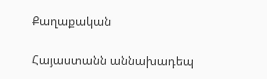Քաղաքական

Հայաստանն աննախադեպ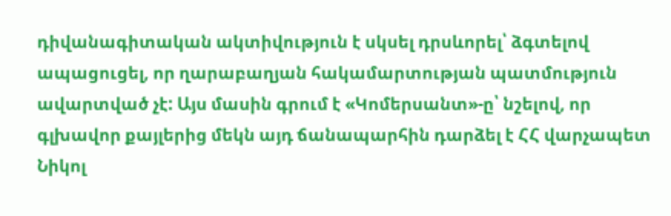դիվանագիտական ակտիվություն է սկսել դրսևորել՝ ձգտելով ապացուցել, որ ղարաբաղյան հակամարտության պատմություն ավարտված չէ: Այս մասին գրում է «Կոմերսանտ»-ը՝ նշելով, որ գլխավոր քայլերից մեկն այդ ճանապարհին դարձել է ՀՀ վարչապետ Նիկոլ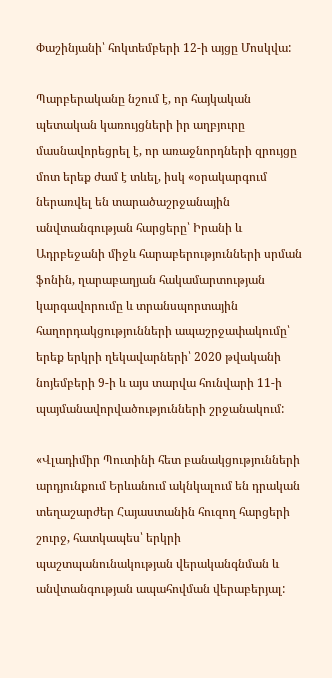Փաշինյանի՝ հոկտեմբերի 12-ի այցը Մոսկվա:

Պարբերականը նշում է, որ հայկական պետական կառույցների իր աղբյուրը մասնավորեցրել է, որ առաջնորդների զրույցը մոտ երեք ժամ է տևել, իսկ «օրակարգում ներառվել են տարածաշրջանային անվտանգության հարցերը՝ Իրանի և Ադրբեջանի միջև հարաբերությունների սրման ֆոնին, ղարաբաղյան հակամարտության կարգավորումը և տրանսպորտային հաղորդակցությունների ապաշրջափակումը՝ երեք երկրի ղեկավարների՝ 2020 թվականի նոյեմբերի 9-ի և այս տարվա հունվարի 11-ի պայմանավորվածությունների շրջանակում:

«Վլադիմիր Պուտինի հետ բանակցությունների արդյունքում Երևանում ակնկալում են դրական տեղաշարժեր Հայաստանին հուզող հարցերի շուրջ, հատկապես՝ երկրի պաշտպանունակության վերականգնման և անվտանգության ապահովման վերաբերյալ: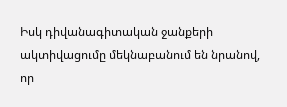Իսկ դիվանագիտական ջանքերի ակտիվացումը մեկնաբանում են նրանով, որ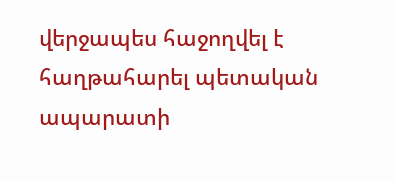վերջապես հաջողվել է հաղթահարել պետական ապարատի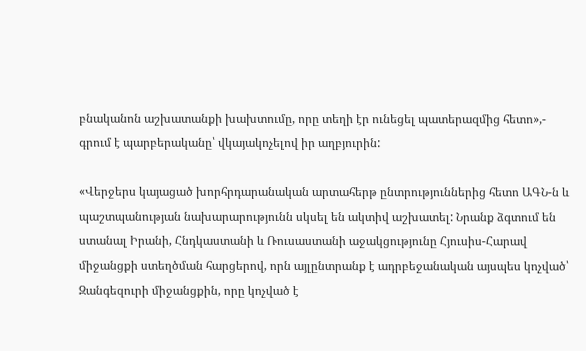բնականոն աշխատանքի խախտումը, որը տեղի էր ունեցել պատերազմից հետո»,- գրում է պարբերականը՝ վկայակոչելով իր աղբյուրին:

«Վերջերս կայացած խորհրդարանական արտահերթ ընտրություններից հետո ԱԳՆ-ն և պաշտպանության նախարարությունն սկսել են ակտիվ աշխատել: Նրանք ձգտում են ստանալ Իրանի, Հնդկաստանի և Ռուսաստանի աջակցությունը Հյուսիս-Հարավ միջանցքի ստեղծման հարցերով, որն այլընտրանք է ադրբեջանական այսպես կոչված՝ Զանգեզուրի միջանցքին, որը կոչված է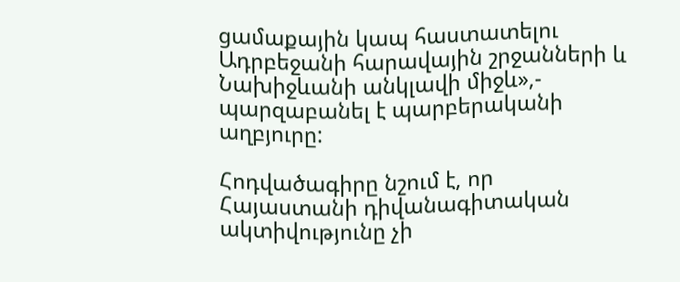ցամաքային կապ հաստատելու Ադրբեջանի հարավային շրջանների և Նախիջևանի անկլավի միջև»,- պարզաբանել է պարբերականի աղբյուրը:

Հոդվածագիրը նշում է, որ Հայաստանի դիվանագիտական ակտիվությունը չի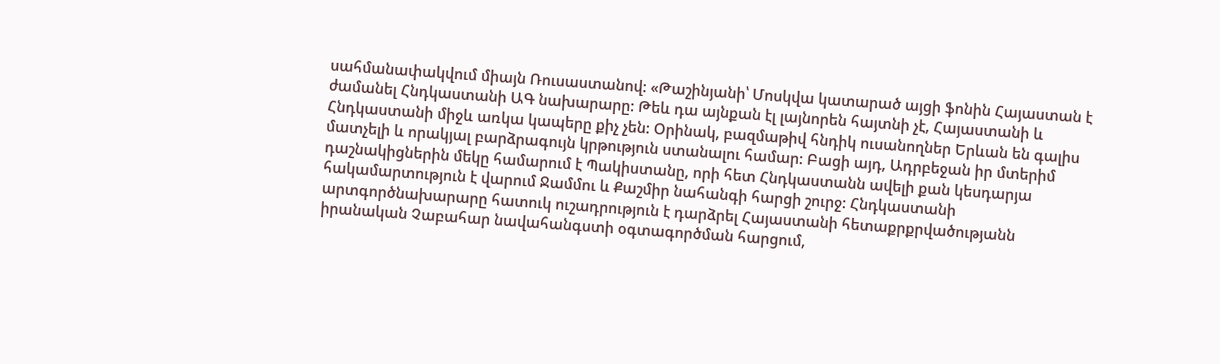սահմանափակվում միայն Ռուսաստանով: «Թաշինյանի՝ Մոսկվա կատարած այցի ֆոնին Հայաստան է ժամանել Հնդկաստանի ԱԳ նախարարը: Թեև դա այնքան էլ լայնորեն հայտնի չէ, Հայաստանի և Հնդկաստանի միջև առկա կապերը քիչ չեն: Օրինակ, բազմաթիվ հնդիկ ուսանողներ Երևան են գալիս մատչելի և որակյալ բարձրագույն կրթություն ստանալու համար: Բացի այդ, Ադրբեջան իր մտերիմ դաշնակիցներին մեկը համարում է Պակիստանը, որի հետ Հնդկաստանն ավելի քան կեսդարյա հակամարտություն է վարում Ջամմու և Քաշմիր նահանգի հարցի շուրջ: Հնդկաստանի արտգործնախարարը հատուկ ուշադրություն է դարձրել Հայաստանի հետաքրքրվածությանն իրանական Չաբահար նավահանգստի օգտագործման հարցում,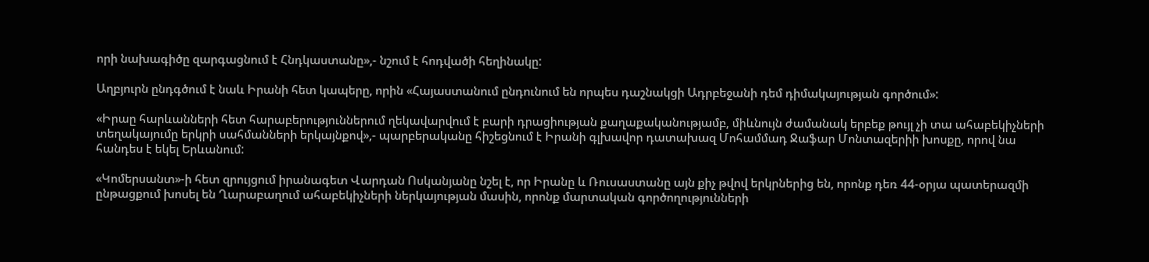որի նախագիծը զարգացնում է Հնդկաստանը»,- նշում է հոդվածի հեղինակը:

Աղբյուրն ընդգծում է նաև Իրանի հետ կապերը, որին «Հայաստանում ընդունում են որպես դաշնակցի Ադրբեջանի դեմ դիմակայության գործում»:

«Իրաը հարևանների հետ հարաբերություններում ղեկավարվում է բարի դրացիության քաղաքականությամբ, միևնույն ժամանակ երբեք թույլ չի տա ահաբեկիչների տեղակայումը երկրի սահմանների երկայնքով»,- պարբերականը հիշեցնում է Իրանի գլխավոր դատախազ Մոհամմադ Ջաֆար Մոնտազերիի խոսքը, որով նա հանդես է եկել Երևանում:

«Կոմերսանտ»-ի հետ զրույցում իրանագետ Վարդան Ոսկանյանը նշել է, որ Իրանը և Ռուսաստանը այն քիչ թվով երկրներից են, որոնք դեռ 44-օրյա պատերազմի ընթացքում խոսել են Ղարաբաղում ահաբեկիչների ներկայության մասին, որոնք մարտական գործողությունների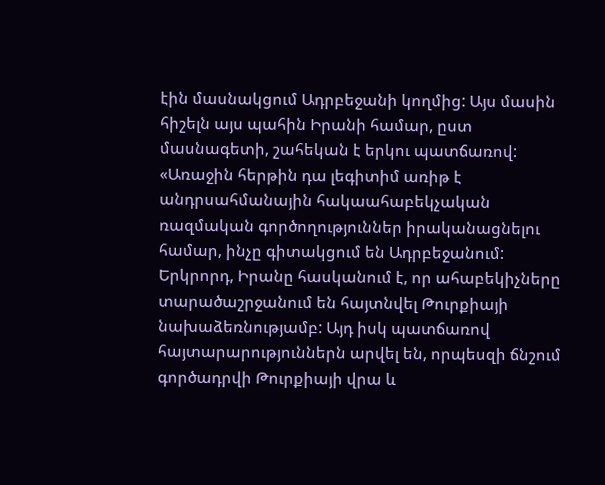էին մասնակցում Ադրբեջանի կողմից: Այս մասին հիշելն այս պահին Իրանի համար, ըստ մասնագետի, շահեկան է երկու պատճառով: «Առաջին հերթին դա լեգիտիմ առիթ է անդրսահմանային հակաահաբեկչական ռազմական գործողություններ իրականացնելու համար, ինչը գիտակցում են Ադրբեջանում: Երկրորդ, Իրանը հասկանում է, որ ահաբեկիչները տարածաշրջանում են հայտնվել Թուրքիայի նախաձեռնությամբ: Այդ իսկ պատճառով հայտարարություններն արվել են, որպեսզի ճնշում գործադրվի Թուրքիայի վրա և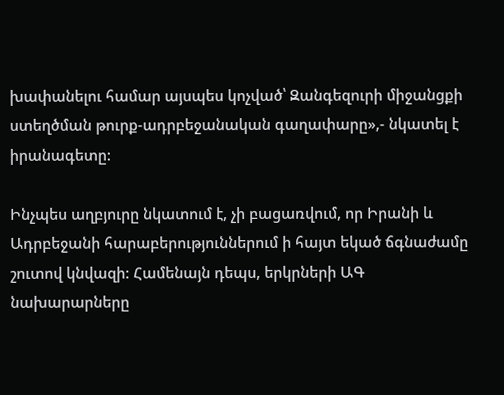խափանելու համար այսպես կոչված՝ Զանգեզուրի միջանցքի ստեղծման թուրք-ադրբեջանական գաղափարը»,- նկատել է իրանագետը:

Ինչպես աղբյուրը նկատում է, չի բացառվում, որ Իրանի և Ադրբեջանի հարաբերություններում ի հայտ եկած ճգնաժամը շուտով կնվազի: Համենայն դեպս, երկրների ԱԳ նախարարները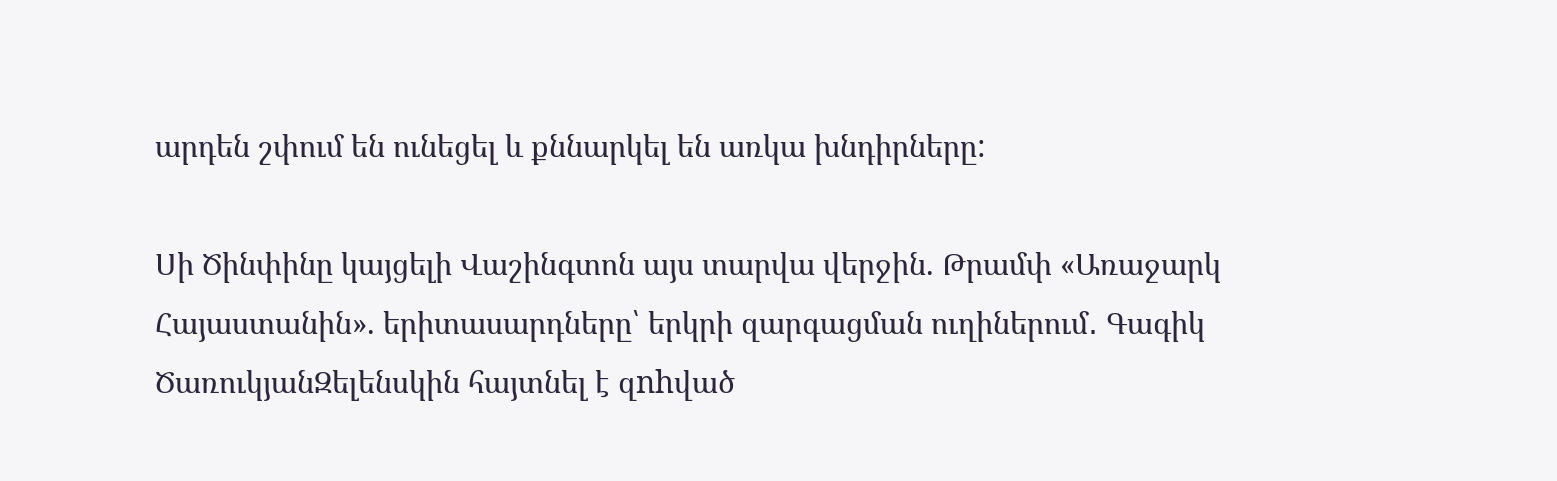արդեն շփում են ունեցել և քննարկել են առկա խնդիրները:

Սի Ծինփինը կայցելի Վաշինգտոն այս տարվա վերջին. Թրամփ «Առաջարկ Հայաստանին». երիտասարդները՝ երկրի զարգացման ուղիներում․ Գագիկ ԾառուկյանԶելենսկին հայտնել է զnhված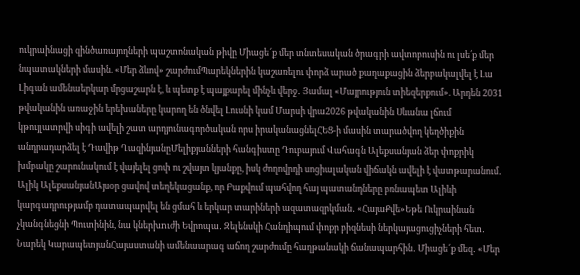ուկրաինացի զինծառայողների պաշտոնական թիվը Միացե՜ք մեր տնտեսական ծրագրի ավտոբուսին ու լսե՛ք մեր նպատակների մասին. «Մեր ձևով» շարժումՊարեկներին կաշառելու փորձ արած քաղաքացին ձերբակալվել է Լա Լիգան ամենաերկար մրցաշարն է, և պետք է պայքարել մինչև վերջ․ Յամալ «Մայրություն տիեզերքում». Արդեն 2031 թվականին առաջին երեխաները կարող են ծնվել Լուսնի կամ Մարսի վրա2026 թվականին Սևանա լճում կթույլատրվի սիգի ավելի շատ արդյունագործական որս իրականացնելՀԵՑ-ի մասին տարածվող կեղծիքին անդրադարձել է Դավիթ ՂազինյանըՄելիքյանների հանգիստը Դուբայում Վահագն Ալեքսանյան ձեր փոքրիկ խմբակը շարունակում է վայելել ցոփ ու շվայտ կյանքը, իսկ ժողովրդի սոցիալական վիճակն ավելի է վատթարանում․ Ալիկ ԱլեքսանյանԱյսօր ցավով տեղեկացանք, որ Բաքվում պահվող հայ պատանդները բռնապետ Ալիևի կարգադրությամբ դատապարվել են ցմահ և երկար տարիների ազատազրկման․ «ՀայաՔվե»Եթե Ուկրաինան չկանգնեցնի Պուտինին, նա կներխnւժի Եվրոպա․ Զելենսկի Հանդիպում փոքր բիզնեսի ներկայացուցիչների հետ․ Նարեկ ԿարապետյանՀայաստանի ամենաարագ աճող շարժումը հաղթանակի ճանապարհին․ Միացե՜ք մեզ․ «Մեր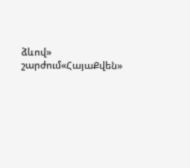ձևով» շարժում«ՀայաՔվեն»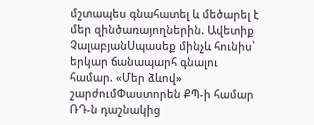մշտապես գնահատել և մեծարել է մեր զինծառայողներին. Ավետիք ՉալաբյանՍպասեք մինչև հունիս՝ երկար ճանապարհ գնալու համար. «Մեր ձևով» շարժումՓաստորեն ՔՊ-ի համար ՌԴ-ն դաշնակից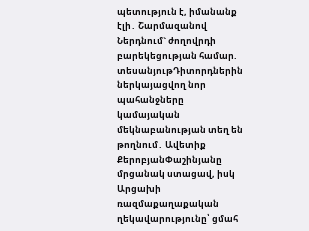պետություն է, իմանանք էլի․ Շարմազանով Ներդնում` ժողովրդի բարեկեցության համար. տեսանյութԴիտորդներին ներկայացվող նոր պահանջները կամայական մեկնաբանության տեղ են թողնում․ Ավետիք ՔերոբյանՓաշինյանը մրցանակ ստացավ, իսկ Արցախի ռազմաքաղաքական ղեկավարությունը՝ ցմահ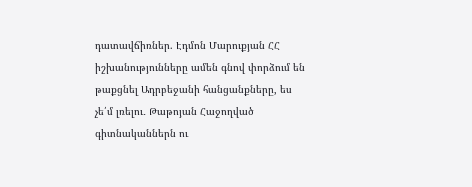դատավճիռներ. Էդմոն Մարուքյան ՀՀ իշխանությունները ամեն գնով փորձում են թաքցնել Ադրբեջանի հանցանքները, ես չե՛մ լռելու․ Թաթոյան Հաջողված գիտնականներն ու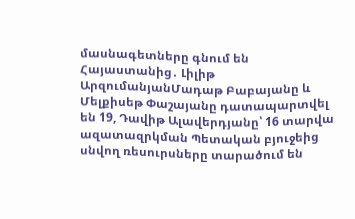մասնագետները գնում են Հայաստանից․ Լիլիթ ԱրզումանյանՄադաթ Բաբայանը և Մելքիսեթ Փաշայանը դատապարտվել են 19, Դավիթ Ալավերդյանը՝ 16 տարվա ազատազրկման Պետական բյուջեից սնվող ռեսուրսները տարածում են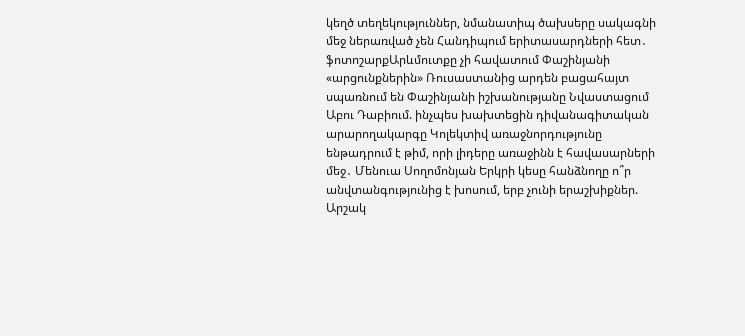կեղծ տեղեկություններ, նմանատիպ ծախսերը սակագնի մեջ ներառված չեն Հանդիպում երիտասարդների հետ․ ֆոտոշարքԱրևմուտքը չի հավատում Փաշինյանի «արցունքներին» Ռուսաստանից արդեն բացահայտ սպառնում են Փաշինյանի իշխանությանը Նվաստացում Աբու Դաբիում. ինչպես խախտեցին դիվանագիտական արարողակարգը Կոլեկտիվ առաջնորդությունը ենթադրում է թիմ, որի լիդերը առաջինն է հավասարների մեջ․ Մենուա Սողոմոնյան Երկրի կեսը հանձնողը ո՞ր անվտանգությունից է խոսում, երբ չունի երաշխիքներ. Արշակ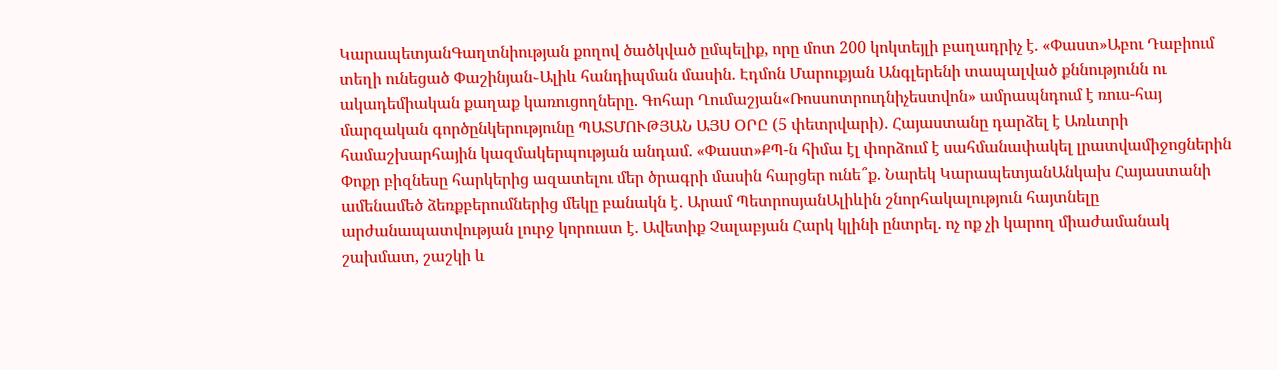ԿարապետյանԳաղտնիության քողով ծածկված ըմպելիք, որը մոտ 200 կոկտեյլի բաղադրիչ է. «Փաստ»Աբու Դաբիում տեղի ունեցած Փաշինյան֊Ալիև հանդիպման մասին. Էդմոն Մարուքյան Անգլերենի տապալված քննությունն ու ակադեմիական քաղաք կառուցողները. Գոհար Ղումաշյան«Ռոսսոտրուդնիչեստվոն» ամրապնդում է ռուս-հայ մարզական գործընկերությունը ՊԱՏՄՈՒԹՅԱՆ ԱՅՍ ՕՐԸ (5 փետրվարի). Հայաստանը դարձել է Առևտրի համաշխարհային կազմակերպության անդամ. «Փաստ»ՔՊ-ն հիմա էլ փորձում է սահմանափակել լրատվամիջոցներին Փոքր բիզնեսը հարկերից ազատելու մեր ծրագրի մասին հարցեր ունե՞ք. Նարեկ ԿարապետյանԱնկախ Հայաստանի ամենամեծ ձեռքբերումներից մեկը բանակն է․ Արամ ՊետրոսյանԱլիևին շնորհակալություն հայտնելը արժանապատվության լուրջ կորուստ է. Ավետիք Չալաբյան Հարկ կլինի ընտրել. ոչ ոք չի կարող միաժամանակ շախմատ, շաշկի և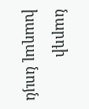նարդի խաղալ նույն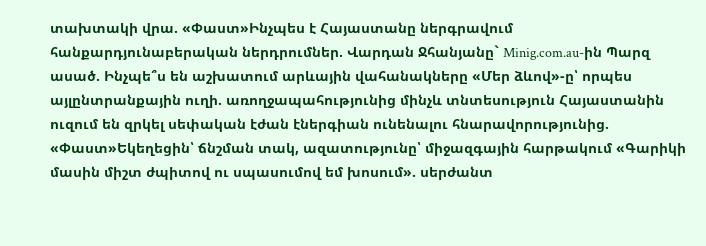տախտակի վրա. «Փաստ»Ինչպես է Հայաստանը ներգրավում հանքարդյունաբերական ներդրումներ. Վարդան Ջհանյանը` Minig.com.au-ին Պարզ ասած. Ինչպե՞ս են աշխատում արևային վահանակները «Մեր ձևով»-ը՝ որպես այլընտրանքային ուղի. առողջապահությունից մինչև տնտեսություն Հայաստանին ուզում են զրկել սեփական էժան էներգիան ունենալու հնարավորությունից. «Փաստ»Եկեղեցին՝ ճնշման տակ, ազատությունը՝ միջազգային հարթակում «Գարիկի մասին միշտ ժպիտով ու սպասումով եմ խոսում». սերժանտ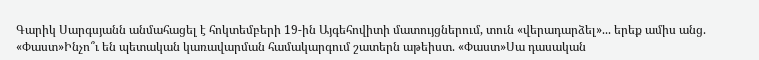Գարիկ Սարգսյանն անմահացել է հոկտեմբերի 19-ին Այգեհովիտի մատույցներում, տուն «վերադարձել»... երեք ամիս անց. «Փաստ»Ինչո՞ւ են պետական կառավարման համակարգում շատերն աթեիստ. «Փաստ»Սա դասական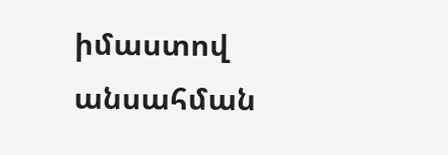իմաստով անսահման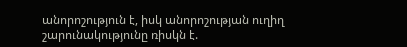անորոշություն է, իսկ անորոշության ուղիղ շարունակությունը ռիսկն է.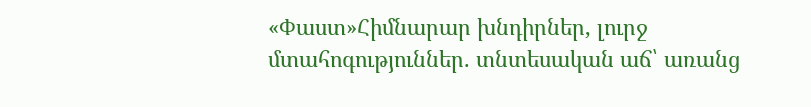«Փաստ»Հիմնարար խնդիրներ, լուրջ մտահոգություններ. տնտեսական աճ՝ առանց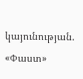կայունության. «Փաստ»